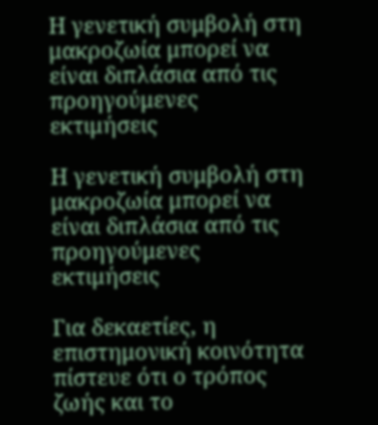Η γενετική συμβολή στη μακροζωία μπορεί να είναι διπλάσια από τις προηγούμενες εκτιμήσεις

Η γενετική συμβολή στη μακροζωία μπορεί να είναι διπλάσια από τις προηγούμενες εκτιμήσεις

Για δεκαετίες, η επιστημονική κοινότητα πίστευε ότι ο τρόπος ζωής και το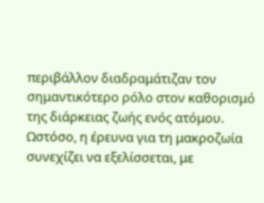περιβάλλον διαδραμάτιζαν τον σημαντικότερο ρόλο στον καθορισμό της διάρκειας ζωής ενός ατόμου. Ωστόσο, η έρευνα για τη μακροζωία συνεχίζει να εξελίσσεται, με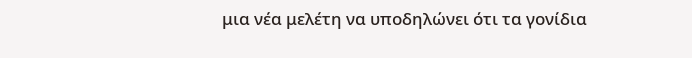μια νέα μελέτη να υποδηλώνει ότι τα γονίδια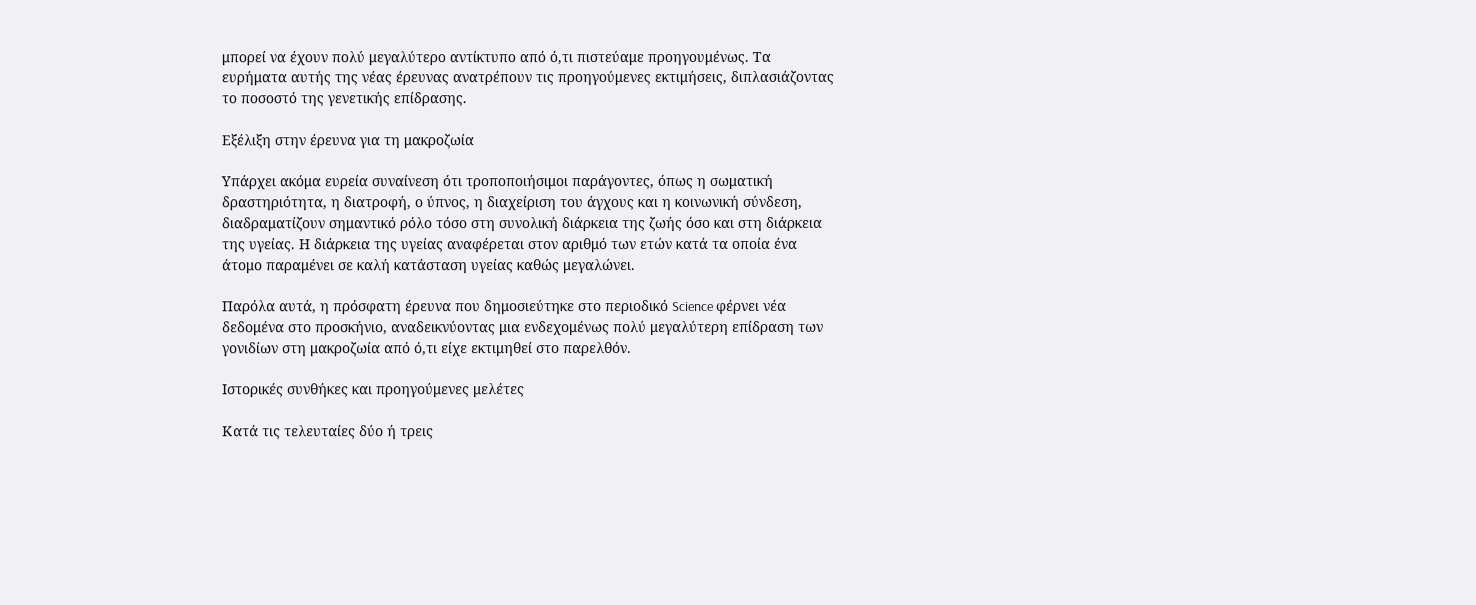μπορεί να έχουν πολύ μεγαλύτερο αντίκτυπο από ό,τι πιστεύαμε προηγουμένως. Τα ευρήματα αυτής της νέας έρευνας ανατρέπουν τις προηγούμενες εκτιμήσεις, διπλασιάζοντας το ποσοστό της γενετικής επίδρασης.

Εξέλιξη στην έρευνα για τη μακροζωία

Υπάρχει ακόμα ευρεία συναίνεση ότι τροποποιήσιμοι παράγοντες, όπως η σωματική δραστηριότητα, η διατροφή, ο ύπνος, η διαχείριση του άγχους και η κοινωνική σύνδεση, διαδραματίζουν σημαντικό ρόλο τόσο στη συνολική διάρκεια της ζωής όσο και στη διάρκεια της υγείας. Η διάρκεια της υγείας αναφέρεται στον αριθμό των ετών κατά τα οποία ένα άτομο παραμένει σε καλή κατάσταση υγείας καθώς μεγαλώνει.

Παρόλα αυτά, η πρόσφατη έρευνα που δημοσιεύτηκε στο περιοδικό Science φέρνει νέα δεδομένα στο προσκήνιο, αναδεικνύοντας μια ενδεχομένως πολύ μεγαλύτερη επίδραση των γονιδίων στη μακροζωία από ό,τι είχε εκτιμηθεί στο παρελθόν.

Ιστορικές συνθήκες και προηγούμενες μελέτες

Κατά τις τελευταίες δύο ή τρεις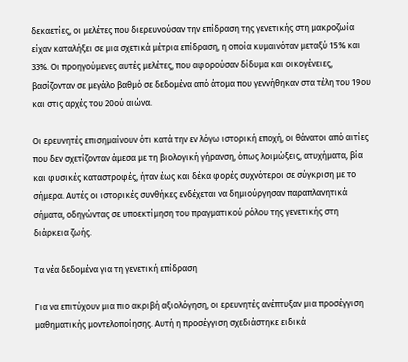δεκαετίες, οι μελέτες που διερευνούσαν την επίδραση της γενετικής στη μακροζωία είχαν καταλήξει σε μια σχετικά μέτρια επίδραση, η οποία κυμαινόταν μεταξύ 15% και 33%. Οι προηγούμενες αυτές μελέτες, που αφορούσαν δίδυμα και οικογένειες, βασίζονταν σε μεγάλο βαθμό σε δεδομένα από άτομα που γεννήθηκαν στα τέλη του 19ου και στις αρχές του 20ού αιώνα.

Οι ερευνητές επισημαίνουν ότι κατά την εν λόγω ιστορική εποχή, οι θάνατοι από αιτίες που δεν σχετίζονταν άμεσα με τη βιολογική γήρανση, όπως λοιμώξεις, ατυχήματα, βία και φυσικές καταστροφές, ήταν έως και δέκα φορές συχνότεροι σε σύγκριση με το σήμερα. Αυτές οι ιστορικές συνθήκες ενδέχεται να δημιούργησαν παραπλανητικά σήματα, οδηγώντας σε υποεκτίμηση του πραγματικού ρόλου της γενετικής στη διάρκεια ζωής.

Τα νέα δεδομένα για τη γενετική επίδραση

Για να επιτύχουν μια πιο ακριβή αξιολόγηση, οι ερευνητές ανέπτυξαν μια προσέγγιση μαθηματικής μοντελοποίησης. Αυτή η προσέγγιση σχεδιάστηκε ειδικά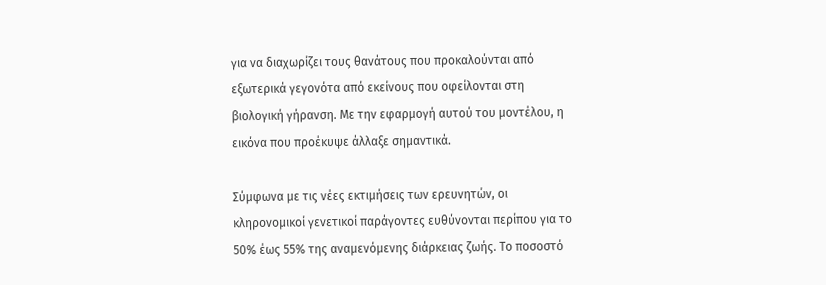για να διαχωρίζει τους θανάτους που προκαλούνται από εξωτερικά γεγονότα από εκείνους που οφείλονται στη βιολογική γήρανση. Με την εφαρμογή αυτού του μοντέλου, η εικόνα που προέκυψε άλλαξε σημαντικά.

Σύμφωνα με τις νέες εκτιμήσεις των ερευνητών, οι κληρονομικοί γενετικοί παράγοντες ευθύνονται περίπου για το 50% έως 55% της αναμενόμενης διάρκειας ζωής. Το ποσοστό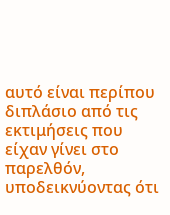αυτό είναι περίπου διπλάσιο από τις εκτιμήσεις που είχαν γίνει στο παρελθόν, υποδεικνύοντας ότι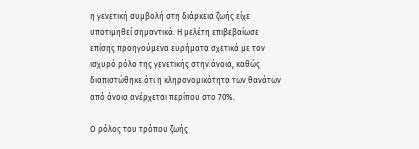η γενετική συμβολή στη διάρκεια ζωής είχε υποτιμηθεί σημαντικά. Η μελέτη επιβεβαίωσε επίσης προηγούμενα ευρήματα σχετικά με τον ισχυρό ρόλο της γενετικής στην άνοια, καθώς διαπιστώθηκε ότι η κληρονομικότητα των θανάτων από άνοια ανέρχεται περίπου στο 70%.

Ο ρόλος του τρόπου ζωής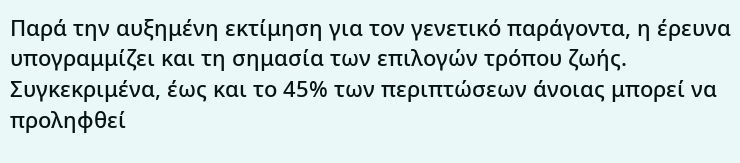Παρά την αυξημένη εκτίμηση για τον γενετικό παράγοντα, η έρευνα υπογραμμίζει και τη σημασία των επιλογών τρόπου ζωής. Συγκεκριμένα, έως και το 45% των περιπτώσεων άνοιας μπορεί να προληφθεί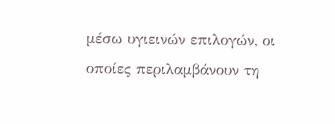μέσω υγιεινών επιλογών, οι οποίες περιλαμβάνουν τη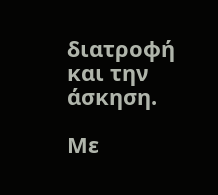διατροφή και την άσκηση.

Με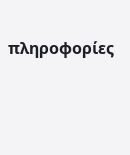πληροφορίες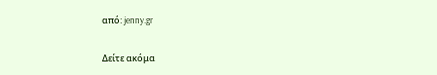από: jenny.gr

Δείτε ακόμα